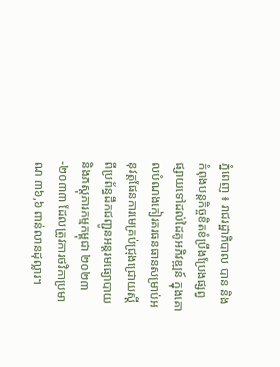ភ្នំពេញ ៖ រាជរដ្ឋាភិបាល បាន និងកំពុងបន្តកិច្ចខិតខំប្រឹងប្រែងផ្សព្វផ្សាយទៅដល់ដៃគូអភិវឌ្ឍន៍ ក្នុងគោលបំណងកៀរគរធនធានសម្រាប់អនុវត្តផែនការមេគ្រប់ជ្រុងជ្រោយស្ដីពីប្រព័ន្ធដឹកជញ្ជូនអន្តរមធ្យោបាយ និងភស្ដុភារកម្មកម្ពុជា ២០២៣-២០៣៣ ដែលត្រូវការថវិកាប្រមាណ ៣៦,៦ ពាន់លានដុល្លារ។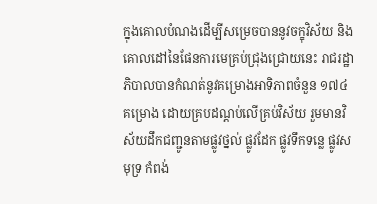ក្នុងគោលបំណងដើម្បីសម្រេចបាននូវចក្ខុវិស័យ និងគោលដៅនៃផែនការមេគ្រប់ជ្រុងជ្រោយនេះ រាជរដ្ឋាភិបាលបានកំណត់នូវគម្រោងអាទិភាពចំនួន ១៧៤ គម្រោង ដោយគ្របដណ្តប់លើគ្រប់វិស័យ រួមមានវិស័យដឹកជញ្ជូនតាមផ្លូវថ្នល់ ផ្លូវដែក ផ្លូវទឹកទន្លេ ផ្លូវសមុទ្រ កំពង់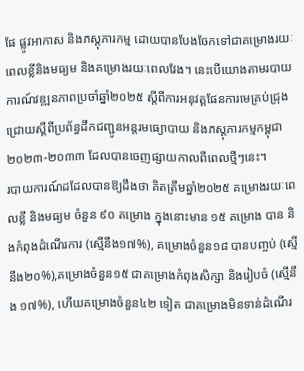ផែ ផ្លូវអាកាស និងភស្តុភារកម្ម ដោយបានបែងចែកទៅជាគម្រោងរយៈពេលខ្លីនិងមធ្យម និងគម្រោងរយៈពេលវែង។ នេះបើយោងតាមរបាយការណ៍វឌ្ឍនភាពប្រចាំឆ្នាំ២០២៥ ស្តីពីការអនុវត្តផែនការមេគ្រប់ជ្រុងជ្រោយស្តីពីប្រព័ន្ធដឹកជញ្ជូនអន្តរមធ្យោបាយ និងភស្តុភារកម្មកម្ពុជា ២០២៣-២០៣៣ ដែលបានចេញផ្សាយកាលពីពេលថ្មីៗនេះ។
របាយការណ៍ដដែលបានឱ្យដឹងថា គិតត្រឹមឆ្នាំ២០២៥ គម្រោងរយៈពេលខ្លី និងមធ្យម ចំនួន ៩០ គម្រោង ក្នុងនោះមាន ១៥ គម្រោង បាន និងកំពុងដំណើរការ (ស្មើនឹង១៧%), គម្រោងចំនួន១៨ បានបញ្ចប់ (ស្មើនឹង២០%),គម្រោងចំនួន១៥ ជាគម្រោងកំពុងសិក្សា និងរៀបចំ (ស្មើនឹង ១៧%), ហើយគម្រោងចំនួន៤២ ទៀត ជាគម្រោងមិនទាន់ដំណើរ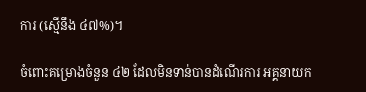ការ (ស្មើនឹង ៤៧%)។

ចំពោះគម្រោងចំនួន ៤២ ដែលមិនទាន់បានដំណើរការ អគ្គនាយក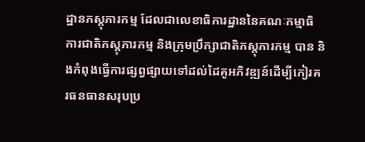ដ្ឋានភស្តុភារកម្ម ដែលជាលេខាធិការដ្ឋាននៃគណៈកម្មាធិការជាតិភស្តុភារកម្ម និងក្រុមប្រឹក្សាជាតិភស្តុភារកម្ម បាន និងកំពុងធ្វើការផ្សព្វផ្សាយទៅដល់ដៃគូអភិវឌ្ឍន៍ដើម្បីកៀរគរធនធានសរុបប្រ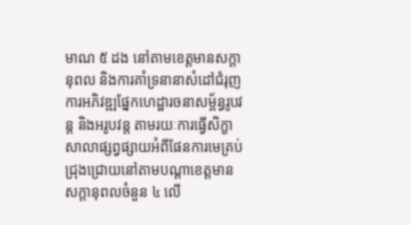មាណ ៥ ដង នៅតាមខេត្តមានសក្តានុពល និងការគាំទ្រនានាសំដៅជំរុញការអភិវឌ្ឍផ្នែកហេដ្ឋារចនាសម្ព័ន្ធរូបវន្ត និងអរូបវន្ត តាមរយៈការធ្វើសិក្ខាសាលាផ្សព្វផ្សាយអំពីផែនការមេគ្រប់ជ្រុងជ្រោយនៅតាមបណ្តាខេត្តមានសក្តានុពលចំនួន ៤ លើ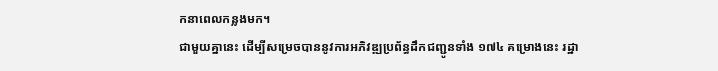កនាពេលកន្លងមក។
ជាមួយគ្នានេះ ដើម្បីសម្រេចបាននូវការអភិវឌ្ឍប្រព័ន្ធដឹកជញ្ជូនទាំង ១៧៤ គម្រោងនេះ រដ្ឋា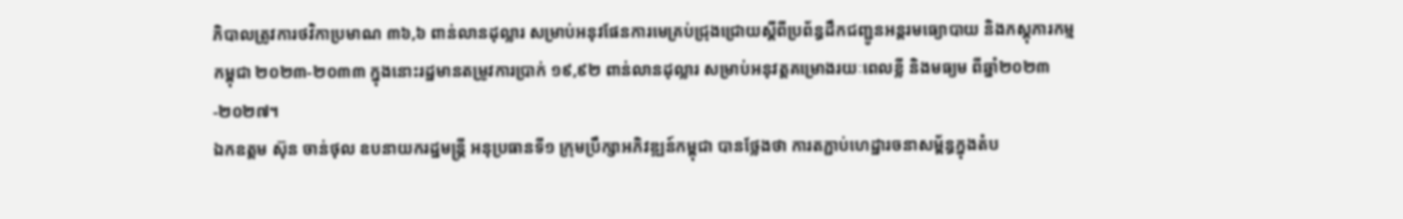ភិបាលត្រូវការថវិកាប្រមាណ ៣៦,៦ ពាន់លានដុល្លារ សម្រាប់អនុវផែនការមេគ្រប់ជ្រុងជ្រោយស្ដីពីប្រព័ន្ធដឹកជញ្ជូនអន្តរមធ្យោបាយ និងភស្ដុភារកម្មកម្ពុជា ២០២៣-២០៣៣ ក្នុងនោះរដ្ឋមានតម្រូវការប្រាក់ ១៩,៩២ ពាន់លានដុល្លារ សម្រាប់អនុវត្តគម្រោងរយៈពេលខ្លី និងមធ្យម ពីឆ្នាំ២០២៣-២០២៧។
ឯកឧត្តម ស៊ុន ចាន់ថុល ឧបនាយករដ្ឋមន្ត្រី អនុប្រធានទី១ ក្រុមប្រឹក្សាអភិវឌ្ឍន៍កម្ពុជា បានថ្លែងថា ការតភ្ជាប់ហេដ្ឋារចនាសម្ព័ន្ធក្នុងតំប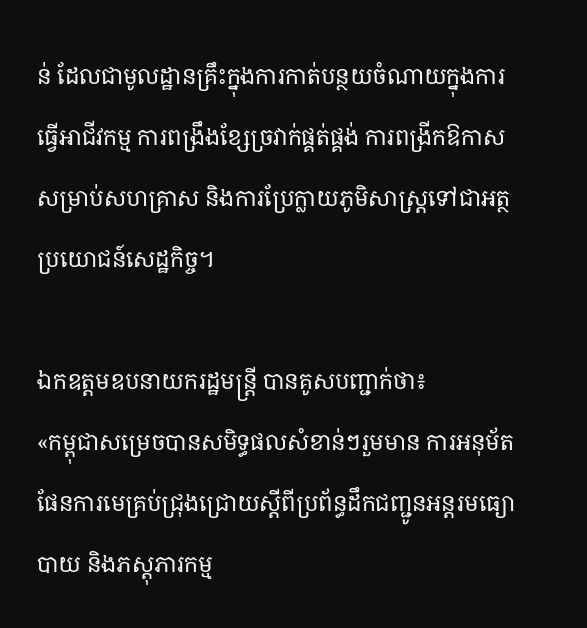ន់ ដែលជាមូលដ្ឋានគ្រឹះក្នុងការកាត់បន្ថយចំណាយក្នុងការធ្វើអាជីវកម្ម ការពង្រឹងខ្សែច្រវាក់ផ្គត់ផ្គង់ ការពង្រីកឱកាសសម្រាប់សហគ្រាស និងការប្រែក្លាយភូមិសាស្ត្រទៅជាអត្ថប្រយោជន៍សេដ្ឋកិច្ច។

ឯកឧត្តមឧបនាយករដ្ឋមន្ត្រី បានគូសបញ្ជាក់ថា៖
«កម្ពុជាសម្រេចបានសមិទ្ធផលសំខាន់ៗរួមមាន ការអនុម័តផែនការមេគ្រប់ជ្រុងជ្រោយស្តីពីប្រព័ន្ធដឹកជញ្ជូនអន្តរមធ្យោបាយ និងភស្តុភារកម្ម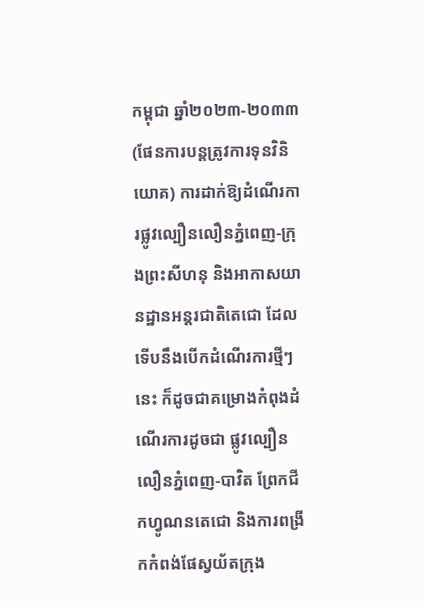កម្ពុជា ឆ្នាំ២០២៣-២០៣៣ (ផែនការបន្តត្រូវការទុនវិនិយោគ) ការដាក់ឱ្យដំណើរការផ្លូវល្បឿនលឿនភ្នំពេញ-ក្រុងព្រះសីហនុ និងអាកាសយានដ្ឋានអន្តរជាតិតេជោ ដែលទើបនឹងបើកដំណើរការថ្មីៗនេះ ក៏ដូចជាគម្រោងកំពុងដំណើរការដូចជា ផ្លូវល្បឿនលឿនភ្នំពេញ-បាវិត ព្រែកជីកហ្វូណនតេជោ និងការពង្រីកកំពង់ផែស្វយ័តក្រុង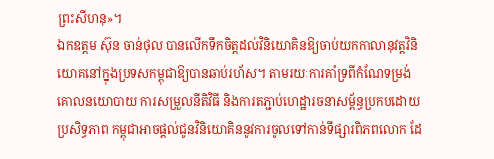ព្រះសីហនុ»។
ឯកឧត្តម ស៊ុន ចាន់ថុល បានលើកទឹកចិត្តដល់វិនិយោគិនឱ្យចាប់យកកាលានុវត្តវិនិយោគនៅក្នុងប្រទសកម្ពុជាឱ្យបានឆាប់រហ័ស។ តាមរយៈការគាំទ្រពីកំណែទម្រង់គោលនយោបាយ ការសម្រួលនីតិវិធី និងការតភ្ជាប់ហេដ្ឋារចនាសម្ព័ន្ធប្រកបដោយប្រសិទ្ធភាព កម្ពុជាអាចផ្តល់ជូនវិនិយោគិននូវការចូលទៅកាន់ទីផ្សារពិភពលោក ដែ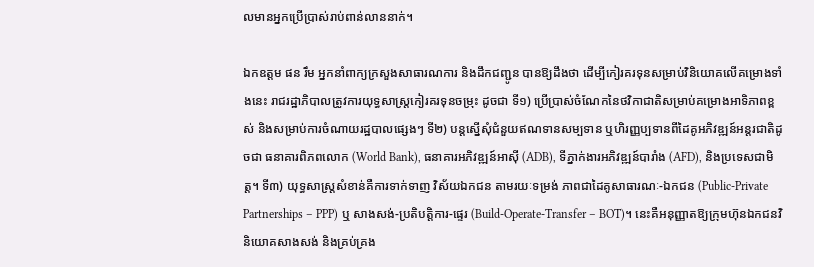លមានអ្នកប្រើប្រាស់រាប់ពាន់លាននាក់។

ឯកឧត្តម ផន រឹម អ្នកនាំពាក្យក្រសួងសាធារណការ និងដឹកជញ្ជូន បានឱ្យដឹងថា ដើម្បីកៀរគរទុនសម្រាប់វិនិយោគលើគម្រោងទាំងនេះ រាជរដ្ឋាភិបាលត្រូវការយុទ្ធសាស្ត្រកៀរគរទុនចម្រុះ ដូចជា ទី១) ប្រើប្រាស់ចំណែកនៃថវិកាជាតិសម្រាប់គម្រោងអាទិភាពខ្ពស់ និងសម្រាប់ការចំណាយរដ្ឋបាលផ្សេងៗ ទី២) បន្តស្នើសុំជំនួយឥណទានសម្បទាន ឬហិរញ្ញប្បទានពីដៃគូអភិវឌ្ឍន៍អន្តរជាតិដូចជា ធនាគារពិភពលោក (World Bank), ធនាគារអភិវឌ្ឍន៍អាស៊ី (ADB), ទីភ្នាក់ងារអភិវឌ្ឍន៍បារាំង (AFD), និងប្រទេសជាមិត្ត។ ទី៣) យុទ្ធសាស្ត្រសំខាន់គឺការទាក់ទាញ វិស័យឯកជន តាមរយៈទម្រង់ ភាពជាដៃគូសាធារណៈ-ឯកជន (Public-Private Partnerships – PPP) ឬ សាងសង់-ប្រតិបត្តិការ-ផ្ទេរ (Build-Operate-Transfer – BOT)។ នេះគឺអនុញ្ញាតឱ្យក្រុមហ៊ុនឯកជនវិនិយោគសាងសង់ និងគ្រប់គ្រង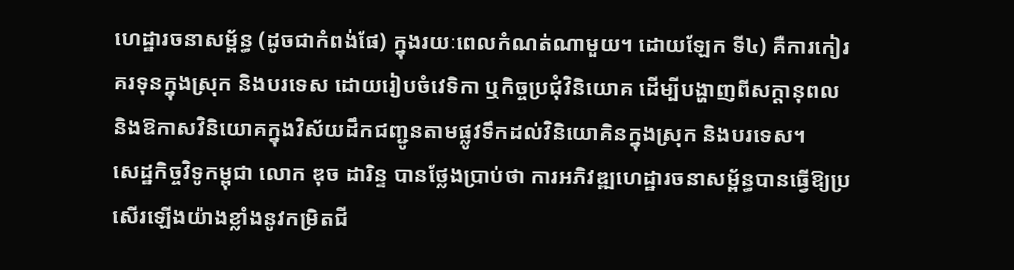ហេដ្ឋារចនាសម្ព័ន្ធ (ដូចជាកំពង់ផែ) ក្នុងរយៈពេលកំណត់ណាមួយ។ ដោយឡែក ទី៤) គឺការកៀរគរទុនក្នុងស្រុក និងបរទេស ដោយរៀបចំវេទិកា ឬកិច្ចប្រជុំវិនិយោគ ដើម្បីបង្ហាញពីសក្ដានុពល និងឱកាសវិនិយោគក្នុងវិស័យដឹកជញ្ជូនតាមផ្លូវទឹកដល់វិនិយោគិនក្នុងស្រុក និងបរទេស។
សេដ្ឋកិច្ចវិទូកម្ពុជា លោក ឌុច ដារិន្ទ បានថ្លែងប្រាប់ថា ការអភិវឌ្ឍហេដ្ឋារចនាសម្ព័ន្ធបានធ្វើឱ្យប្រសើរឡើងយ៉ាងខ្លាំងនូវកម្រិតជី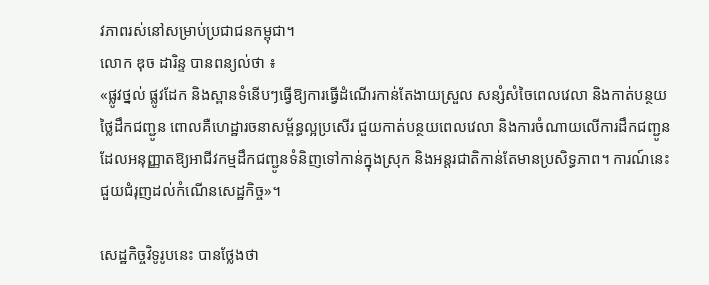វភាពរស់នៅសម្រាប់ប្រជាជនកម្ពុជា។
លោក ឌុច ដារិន្ទ បានពន្យល់ថា ៖
«ផ្លូវថ្នល់ ផ្លូវដែក និងស្ពានទំនើបៗធ្វើឱ្យការធ្វើដំណើរកាន់តែងាយស្រួល សន្សំសំចៃពេលវេលា និងកាត់បន្ថយថ្លៃដឹកជញ្ជូន ពោលគឺហេដ្ឋារចនាសម្ព័ន្ធល្អប្រសើរ ជួយកាត់បន្ថយពេលវេលា និងការចំណាយលើការដឹកជញ្ជូន ដែលអនុញ្ញាតឱ្យអាជីវកម្មដឹកជញ្ជូនទំនិញទៅកាន់ក្នុងស្រុក និងអន្តរជាតិកាន់តែមានប្រសិទ្ធភាព។ ការណ៍នេះជួយជំរុញដល់កំណើនសេដ្ឋកិច្ច»។

សេដ្ឋកិច្ចវិទូរូបនេះ បានថ្លែងថា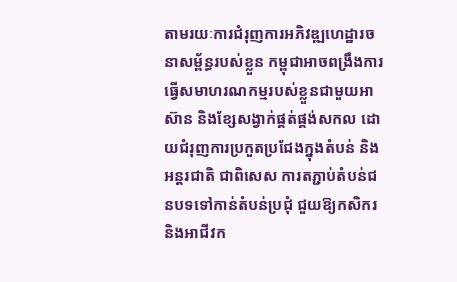តាមរយៈការជំរុញការអភិវឌ្ឍហេដ្ឋារចនាសម្ព័ន្ធរបស់ខ្លួន កម្ពុជាអាចពង្រឹងការធ្វើសមាហរណកម្មរបស់ខ្លួនជាមួយអាស៊ាន និងខ្សែសង្វាក់ផ្គត់ផ្គង់សកល ដោយជំរុញការប្រកួតប្រជែងក្នុងតំបន់ និងអន្តរជាតិ ជាពិសេស ការតភ្ជាប់តំបន់ជនបទទៅកាន់តំបន់ប្រជុំ ជួយឱ្យកសិករ និងអាជីវក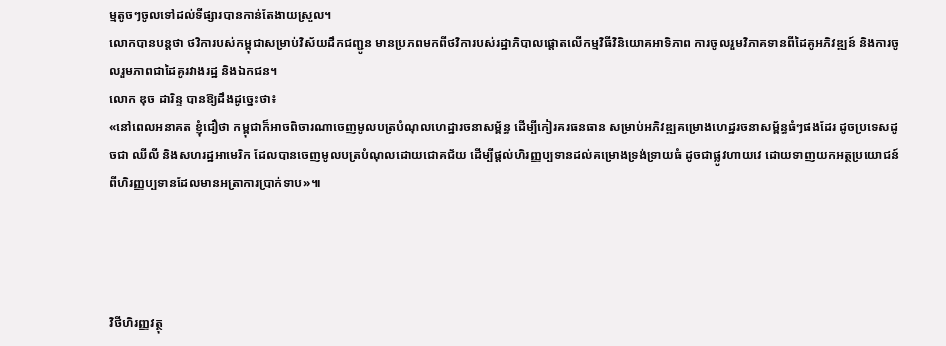ម្មតូចៗចូលទៅដល់ទីផ្សារបានកាន់តែងាយស្រួល។
លោកបានបន្តថា ថវិការបស់កម្ពុជាសម្រាប់វិស័យដឹកជញ្ជូន មានប្រភពមកពីថវិការបស់រដ្ឋាភិបាលផ្តោតលើកម្មវិធីវិនិយោគអាទិភាព ការចូលរួមវិភាគទានពីដៃគូអភិវឌ្ឍន៍ និងការចូលរួមភាពជាដៃគូរវាងរដ្ឋ និងឯកជន។
លោក ឌុច ដារិន្ទ បានឱ្យដឹងដូច្នេះថា៖
«នៅពេលអនាគត ខ្ញុំជឿថា កម្ពុជាក៏អាចពិចារណាចេញមូលបត្របំណុលហេដ្ឋារចនាសម្ព័ន្ធ ដើម្បីកៀរគរធនធាន សម្រាប់អភិវឌ្ឍគម្រោងហេដ្ឋរចនាសម្ព័ន្ធធំៗផងដែរ ដូចប្រទេសដូចជា ឈីលី និងសហរដ្ឋអាមេរិក ដែលបានចេញមូលបត្របំណុលដោយជោគជ័យ ដើម្បីផ្តល់ហិរញ្ញប្បទានដល់គម្រោងទ្រង់ទ្រាយធំ ដូចជាផ្លូវហាយវេ ដោយទាញយកអត្ថប្រយោជន៍ពីហិរញ្ញប្បទានដែលមានអត្រាការប្រាក់ទាប»៕




វិថីហិរញ្ញវត្ថុ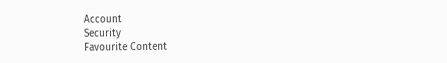Account
Security
Favourite Content